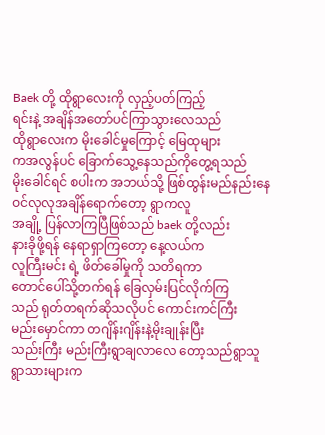Baek တို့ ထိုရွာလေးကို လှည့်ပတ်ကြည့်
ရင်းနဲ့ အချိန်အတော်ပင်ကြာသွားလေသည်
ထိုရွာလေးက မိုးခေါင်မှုကြောင့် မြေထုများ
ကအလွန်ပင် ခြောက်သွေ့နေသည်ကိုတွေ့ရသည်
မိုးခေါင်ရင် စပါးက အဘယ်သို့ ဖြစ်ထွန်းမည်နည်းနေဝင်လုလုအချိန်ရောက်တော့ ရွာကလူ
အချို့ ပြန်လာကြပြီဖြစ်သည် baek တို့လည်း
နားခိုဖို့ရန် နေရာရှာကြတော့ နေ့လယ်က
လူကြီးမင်း ရဲ့ ဖိတ်ခေါ်မှုကို သတိရကာ
တောင်ပေါ်သို့တက်ရန် ခြေလှမ်းပြင်လိုက်ကြ
သည် ရုတ်တရက်ဆိုသလိုပင် ကောင်းကင်ကြီး
မည်းမှောင်ကာ တဂျိန်းဂျိန်းနဲ့မိုးချုန်းပြီး
သည်းကြီး မည်းကြီးရွာချလာလေ တော့သည်ရွာသူရွာသားများက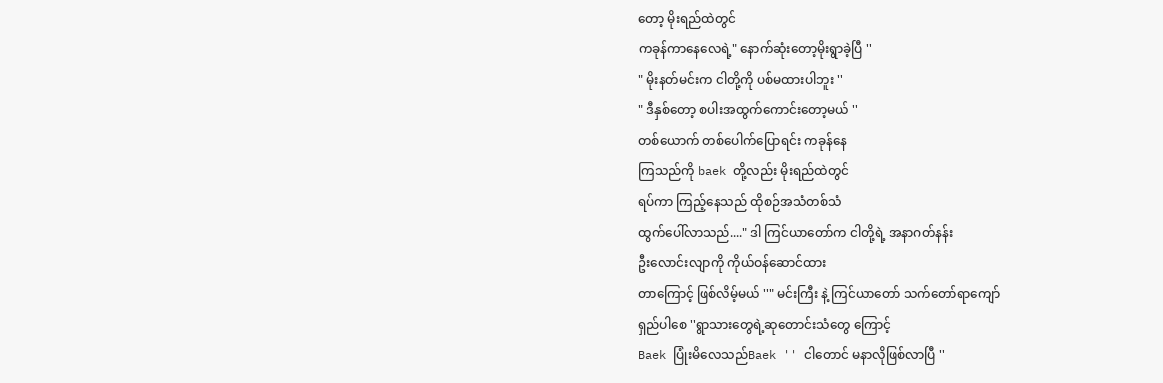တော့ မိုးရည်ထဲတွင်
ကခုန်ကာနေလေရဲ့" နောက်ဆုံးတော့မိုးရွာခဲ့ပြီ ''
" မိုးနတ်မင်းက ငါတို့ကို ပစ်မထားပါဘူး ''
" ဒီနှစ်တော့ စပါးအထွက်ကောင်းတော့မယ် ''
တစ်ယောက် တစ်ပေါက်ပြောရင်း ကခုန်နေ
ကြသည်ကို baek တို့လည်း မိုးရည်ထဲတွင်
ရပ်ကာ ကြည့်နေသည် ထိုစဉ်အသံတစ်သံ
ထွက်ပေါ်လာသည်...." ဒါ ကြင်ယာတော်က ငါတို့ရဲ့ အနာဂတ်နန်း
ဦးလောင်းလျာကို ကိုယ်ဝန်ဆောင်ထား
တာကြောင့် ဖြစ်လိမ့်မယ် ''" မင်းကြီး နဲ့ ကြင်ယာတော် သက်တော်ရာကျော်
ရှည်ပါစေ ''ရွာသားတွေရဲ့ဆုတောင်းသံတွေ ကြောင့်
Baek ပြုံးမိလေသည်Baek '' ငါတောင် မနာလိုဖြစ်လာပြီ ''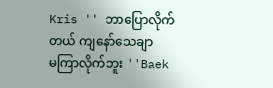Kris '' ဘာပြောလိုက်တယ် ကျနော်သေချာ
မကြာလိုက်ဘူး ''Baek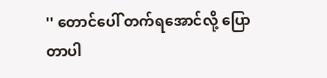'' တောင်ပေါ် တက်ရအောင်လို့ ပြော
တာပါ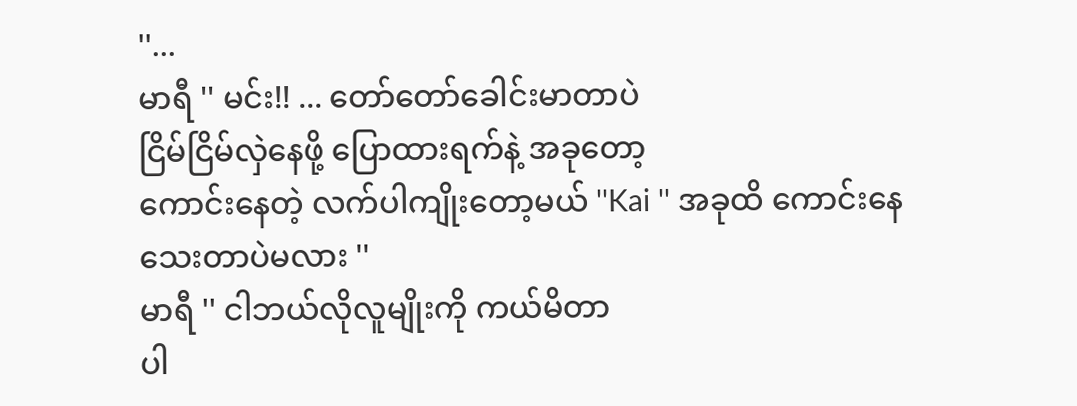''...
မာရီ '' မင်း!! ... တော်တော်ခေါင်းမာတာပဲ
ငြိမ်ငြိမ်လှဲနေဖို့ ပြောထားရက်နဲ့ အခုတော့
ကောင်းနေတဲ့ လက်ပါကျိုးတော့မယ် ''Kai '' အခုထိ ကောင်းနေသေးတာပဲမလား ''
မာရီ '' ငါဘယ်လိုလူမျိုးကို ကယ်မိတာ
ပါ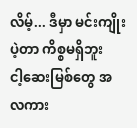လိမ့်... ဒီမှာ မင်းကျိုးပဲ့တာ ကိစ္စမရှိဘူး
ငါ့ဆေးမြစ်တွေ အလကား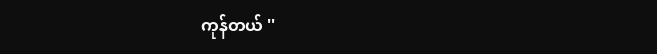ကုန်တယ် ''